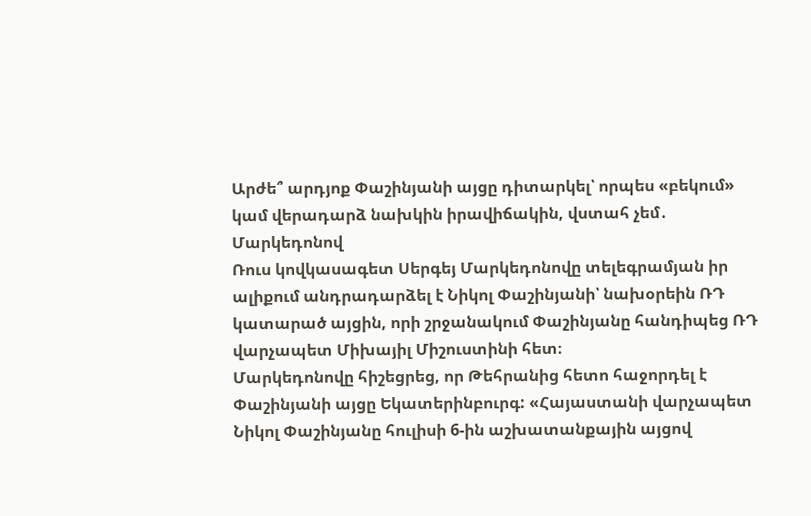Արժե՞ արդյոք Փաշինյանի այցը դիտարկել՝ որպես «բեկում» կամ վերադարձ նախկին իրավիճակին, վստահ չեմ․ Մարկեդոնով
Ռուս կովկասագետ Սերգեյ Մարկեդոնովը տելեգրամյան իր ալիքում անդրադարձել է Նիկոլ Փաշինյանի՝ նախօրեին ՌԴ կատարած այցին, որի շրջանակում Փաշինյանը հանդիպեց ՌԴ վարչապետ Միխայիլ Միշուստինի հետ։
Մարկեդոնովը հիշեցրեց, որ Թեհրանից հետո հաջորդել է Փաշինյանի այցը Եկատերինբուրգ: «Հայաստանի վարչապետ Նիկոլ Փաշինյանը հուլիսի 6-ին աշխատանքային այցով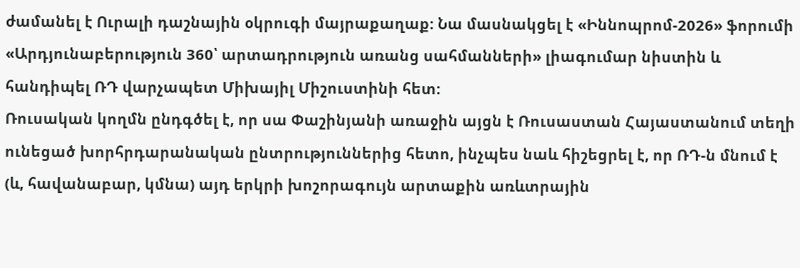ժամանել է Ուրալի դաշնային օկրուգի մայրաքաղաք: Նա մասնակցել է «Իննոպրոմ-2026» ֆորումի «Արդյունաբերություն 360՝ արտադրություն առանց սահմանների» լիագումար նիստին և հանդիպել ՌԴ վարչապետ Միխայիլ Միշուստինի հետ:
Ռուսական կողմն ընդգծել է, որ սա Փաշինյանի առաջին այցն է Ռուսաստան Հայաստանում տեղի ունեցած խորհրդարանական ընտրություններից հետո, ինչպես նաև հիշեցրել է, որ ՌԴ-ն մնում է (և, հավանաբար, կմնա) այդ երկրի խոշորագույն արտաքին առևտրային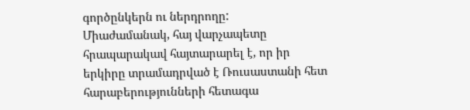գործընկերն ու ներդրողը:
Միաժամանակ, հայ վարչապետը հրապարակավ հայտարարել է, որ իր երկիրը տրամադրված է Ռուսաստանի հետ հարաբերությունների հետագա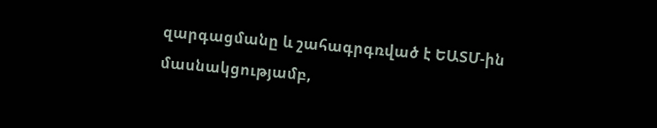զարգացմանը և շահագրգռված է ԵԱՏՄ-ին մասնակցությամբ,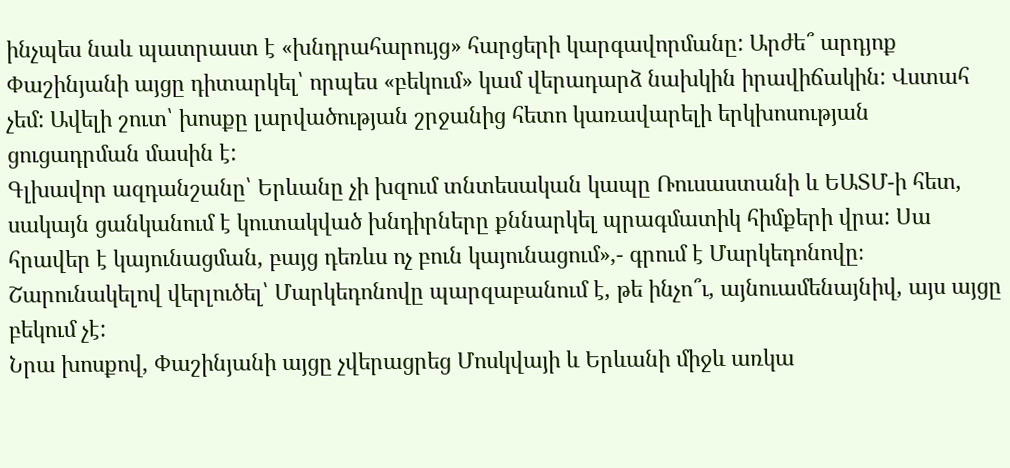ինչպես նաև պատրաստ է «խնդրահարույց» հարցերի կարգավորմանը: Արժե՞ արդյոք Փաշինյանի այցը դիտարկել՝ որպես «բեկում» կամ վերադարձ նախկին իրավիճակին: Վստահ չեմ: Ավելի շուտ՝ խոսքը լարվածության շրջանից հետո կառավարելի երկխոսության ցուցադրման մասին է:
Գլխավոր ազդանշանը՝ Երևանը չի խզում տնտեսական կապը Ռուսաստանի և ԵԱՏՄ-ի հետ, սակայն ցանկանում է կուտակված խնդիրները քննարկել պրագմատիկ հիմքերի վրա: Սա հրավեր է կայունացման, բայց դեռևս ոչ բուն կայունացում»,- գրում է Մարկեդոնովը։ Շարունակելով վերլուծել՝ Մարկեդոնովը պարզաբանում է, թե ինչո՞ւ, այնուամենայնիվ, այս այցը բեկում չէ:
Նրա խոսքով, Փաշինյանի այցը չվերացրեց Մոսկվայի և Երևանի միջև առկա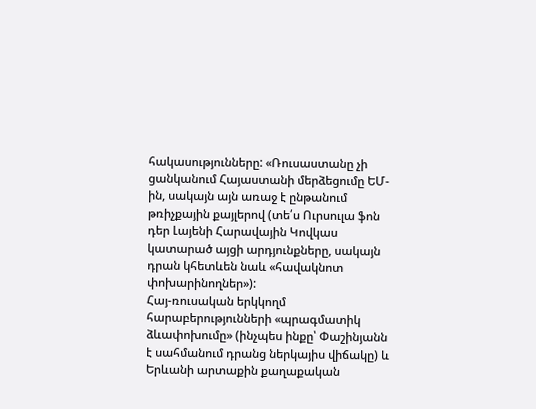հակասությունները: «Ռուսաստանը չի ցանկանում Հայաստանի մերձեցումը ԵՄ-ին, սակայն այն առաջ է ընթանում թռիչքային քայլերով (տե՛ս Ուրսուլա ֆոն դեր Լայենի Հարավային Կովկաս կատարած այցի արդյունքները, սակայն դրան կհետևեն նաև «հավակնոտ փոխարինողներ»):
Հայ-ռուսական երկկողմ հարաբերությունների «պրագմատիկ ձևափոխումը» (ինչպես ինքը՝ Փաշինյանն է սահմանում դրանց ներկայիս վիճակը) և Երևանի արտաքին քաղաքական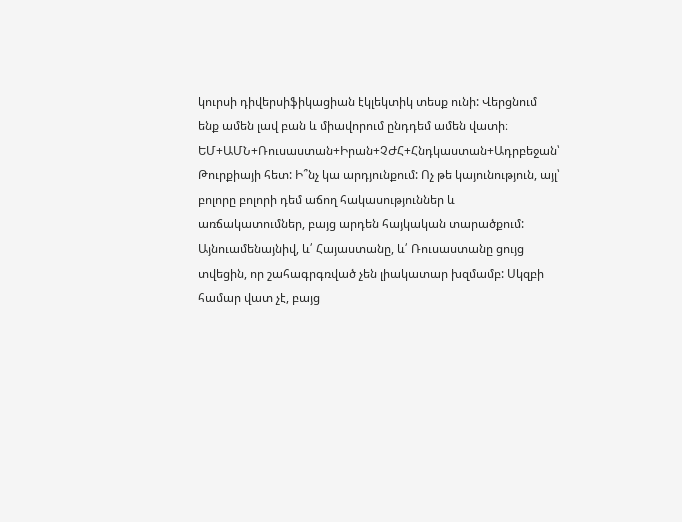կուրսի դիվերսիֆիկացիան էկլեկտիկ տեսք ունի: Վերցնում ենք ամեն լավ բան և միավորում ընդդեմ ամեն վատի։
ԵՄ+ԱՄՆ+Ռուսաստան+Իրան+ՉԺՀ+Հնդկաստան+Ադրբեջան՝ Թուրքիայի հետ: Ի՞նչ կա արդյունքում: Ոչ թե կայունություն, այլ՝ բոլորը բոլորի դեմ աճող հակասություններ և առճակատումներ, բայց արդեն հայկական տարածքում: Այնուամենայնիվ, և՛ Հայաստանը, և՛ Ռուսաստանը ցույց տվեցին, որ շահագրգռված չեն լիակատար խզմամբ: Սկզբի համար վատ չէ, բայց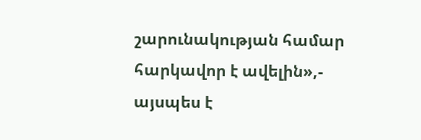շարունակության համար հարկավոր է ավելին»,- այսպես է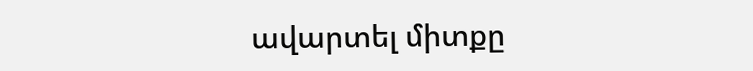ավարտել միտքը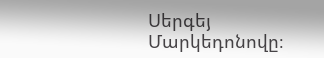Սերգեյ Մարկեդոնովը։